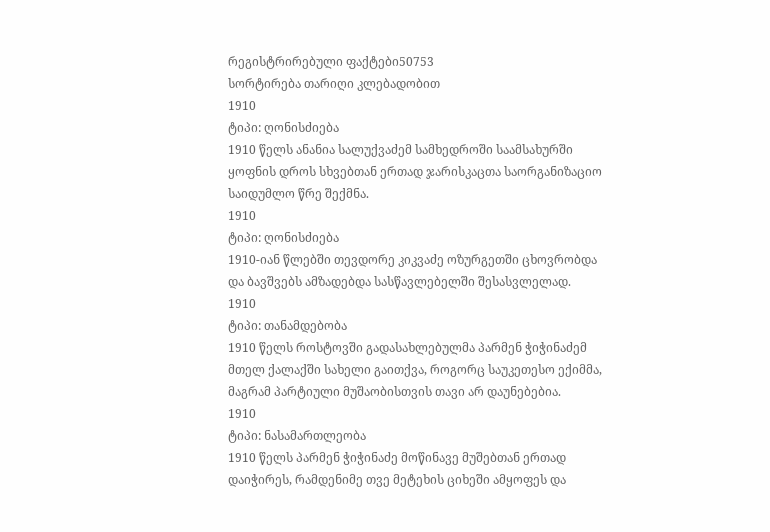რეგისტრირებული ფაქტები50753
სორტირება თარიღი კლებადობით
1910
ტიპი: ღონისძიება
1910 წელს ანანია სალუქვაძემ სამხედროში საამსახურში ყოფნის დროს სხვებთან ერთად ჯარისკაცთა საორგანიზაციო საიდუმლო წრე შექმნა.
1910
ტიპი: ღონისძიება
1910-იან წლებში თევდორე კიკვაძე ოზურგეთში ცხოვრობდა და ბავშვებს ამზადებდა სასწავლებელში შესასვლელად.
1910
ტიპი: თანამდებობა
1910 წელს როსტოვში გადასახლებულმა პარმენ ჭიჭინაძემ მთელ ქალაქში სახელი გაითქვა, როგორც საუკეთესო ექიმმა, მაგრამ პარტიული მუშაობისთვის თავი არ დაუნებებია.
1910
ტიპი: ნასამართლეობა
1910 წელს პარმენ ჭიჭინაძე მოწინავე მუშებთან ერთად დაიჭირეს, რამდენიმე თვე მეტეხის ციხეში ამყოფეს და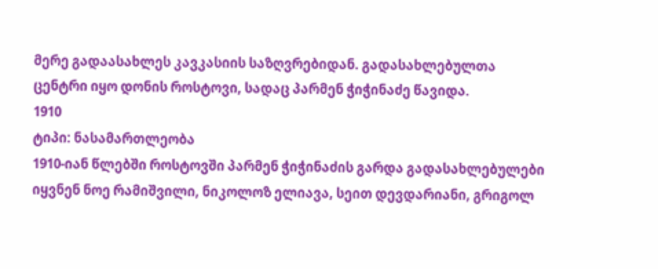მერე გადაასახლეს კავკასიის საზღვრებიდან. გადასახლებულთა ცენტრი იყო დონის როსტოვი, სადაც პარმენ ჭიჭინაძე წავიდა.
1910
ტიპი: ნასამართლეობა
1910-იან წლებში როსტოვში პარმენ ჭიჭინაძის გარდა გადასახლებულები იყვნენ ნოე რამიშვილი, ნიკოლოზ ელიავა, სეით დევდარიანი, გრიგოლ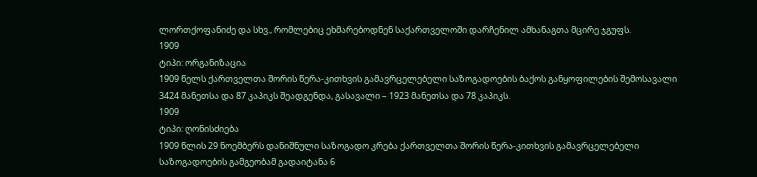ლორთქოფანიძე და სხვ., რომლებიც ეხმარებოდნენ საქართველოში დარჩენილ ამხანაგთა მცირე ჯგუფს.
1909
ტიპი: ორგანიზაცია
1909 წელს ქართველთა შორის წერა-კითხვის გამავრცელებელი საზოგადოების ბაქოს განყოფილების შემოსავალი 3424 მანეთსა და 87 კაპიკს შეადგენდა, გასავალი – 1923 მანეთსა და 78 კაპიკს.
1909
ტიპი: ღონისძიება
1909 წლის 29 ნოემბერს დანიშნული საზოგადო კრება ქართველთა შორის წერა-კითხვის გამავრცელებელი საზოგადოების გამგეობამ გადაიტანა 6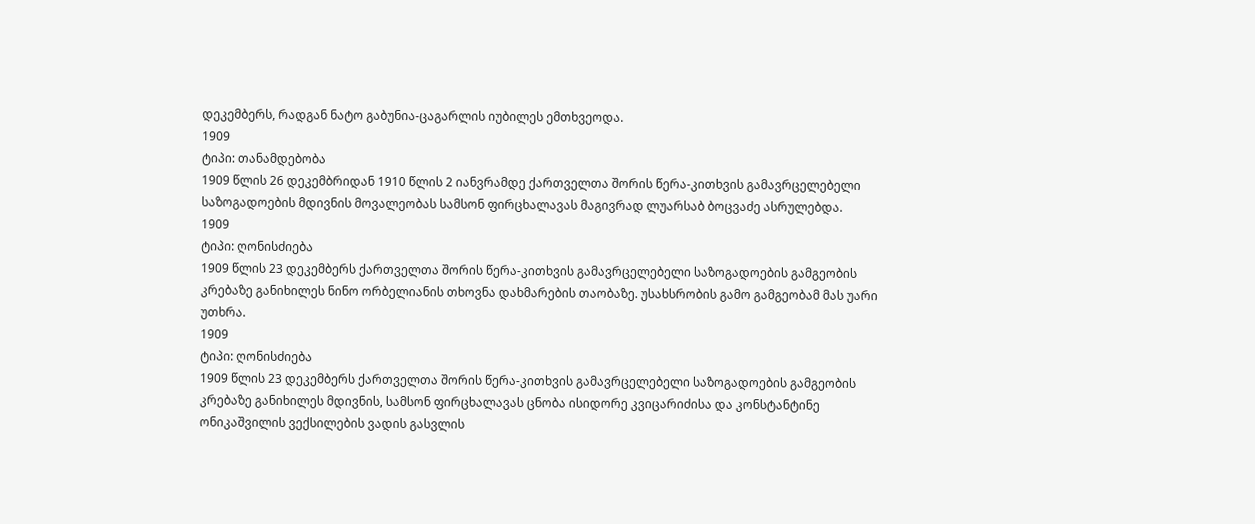დეკემბერს, რადგან ნატო გაბუნია-ცაგარლის იუბილეს ემთხვეოდა.
1909
ტიპი: თანამდებობა
1909 წლის 26 დეკემბრიდან 1910 წლის 2 იანვრამდე ქართველთა შორის წერა-კითხვის გამავრცელებელი საზოგადოების მდივნის მოვალეობას სამსონ ფირცხალავას მაგივრად ლუარსაბ ბოცვაძე ასრულებდა.
1909
ტიპი: ღონისძიება
1909 წლის 23 დეკემბერს ქართველთა შორის წერა-კითხვის გამავრცელებელი საზოგადოების გამგეობის კრებაზე განიხილეს ნინო ორბელიანის თხოვნა დახმარების თაობაზე. უსახსრობის გამო გამგეობამ მას უარი უთხრა.
1909
ტიპი: ღონისძიება
1909 წლის 23 დეკემბერს ქართველთა შორის წერა-კითხვის გამავრცელებელი საზოგადოების გამგეობის კრებაზე განიხილეს მდივნის, სამსონ ფირცხალავას ცნობა ისიდორე კვიცარიძისა და კონსტანტინე ონიკაშვილის ვექსილების ვადის გასვლის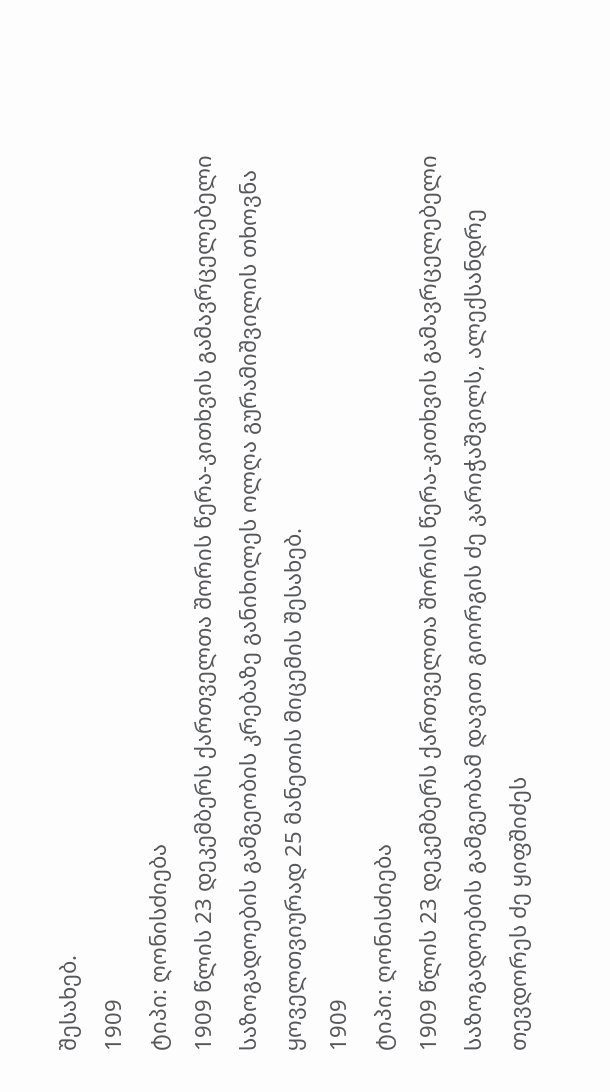შესახებ.
1909
ტიპი: ღონისძიება
1909 წლის 23 დეკემბერს ქართველთა შორის წერა-კითხვის გამავრცელებელი საზოგადოების გამგეობის კრებაზე განიხილეს ოლღა გურამიშვილის თხოვნა ყოველთვიურად 25 მანეთის მიცემის შესახებ.
1909
ტიპი: ღონისძიება
1909 წლის 23 დეკემბერს ქართველთა შორის წერა-კითხვის გამავრცელებელი საზოგადოების გამგეობამ დავით გიორგის ძე კარიჭაშვილს, ალექსანდრე თევდორეს ძე ყიფშიძეს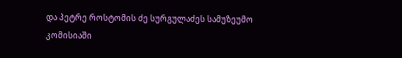და პეტრე როსტომის ძე სურგულაძეს სამუზეუმო კომისიაში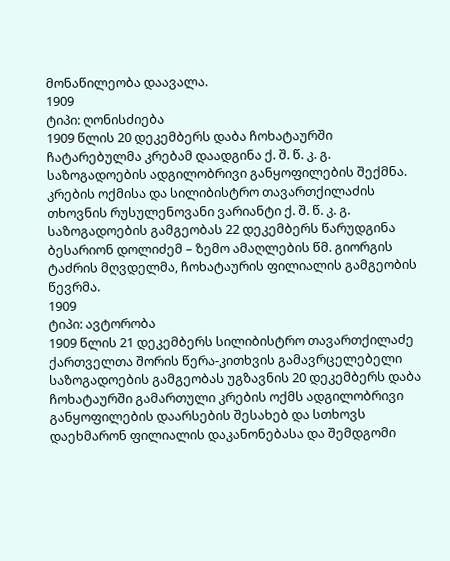მონაწილეობა დაავალა.
1909
ტიპი: ღონისძიება
1909 წლის 20 დეკემბერს დაბა ჩოხატაურში ჩატარებულმა კრებამ დაადგინა ქ. შ. წ. კ. გ. საზოგადოების ადგილობრივი განყოფილების შექმნა. კრების ოქმისა და სილიბისტრო თავართქილაძის თხოვნის რუსულენოვანი ვარიანტი ქ. შ. წ. კ. გ. საზოგადოების გამგეობას 22 დეკემბერს წარუდგინა ბესარიონ დოლიძემ – ზემო ამაღლების წმ. გიორგის ტაძრის მღვდელმა, ჩოხატაურის ფილიალის გამგეობის წევრმა.
1909
ტიპი: ავტორობა
1909 წლის 21 დეკემბერს სილიბისტრო თავართქილაძე ქართველთა შორის წერა-კითხვის გამავრცელებელი საზოგადოების გამგეობას უგზავნის 20 დეკემბერს დაბა ჩოხატაურში გამართული კრების ოქმს ადგილობრივი განყოფილების დაარსების შესახებ და სთხოვს დაეხმარონ ფილიალის დაკანონებასა და შემდგომი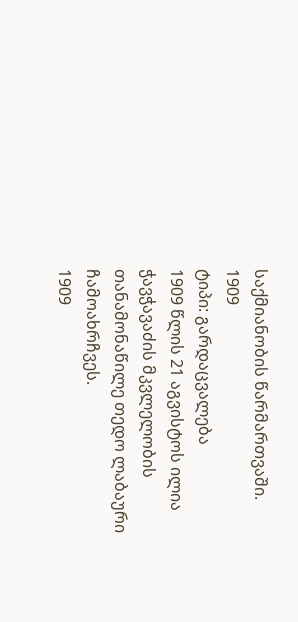საქმიანობის წარმართვაში.
1909
ტიპი: გარდაცვალება
1909 წლის 21 აგვისტოს ილია ჭავჭავაძის მკვლელობის თანამონაწილე თედო ლაბაური ჩამოახრჩვეს.
1909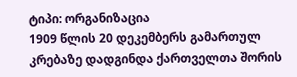ტიპი: ორგანიზაცია
1909 წლის 20 დეკემბერს გამართულ კრებაზე დადგინდა ქართველთა შორის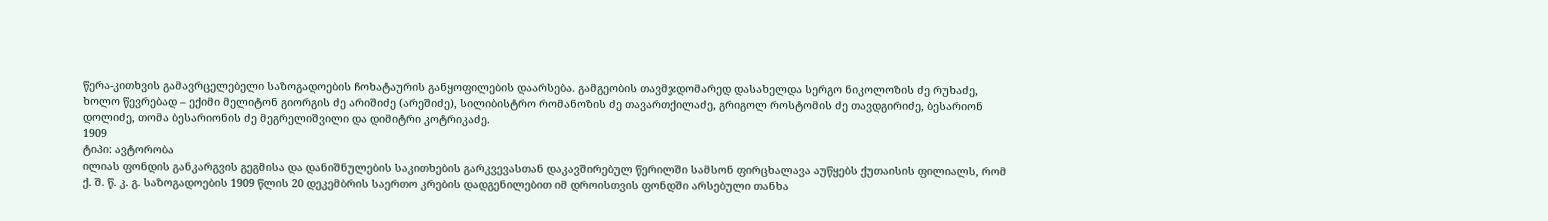წერა-კითხვის გამავრცელებელი საზოგადოების ჩოხატაურის განყოფილების დაარსება. გამგეობის თავმჯდომარედ დასახელდა სერგო ნიკოლოზის ძე რუხაძე, ხოლო წევრებად – ექიმი მელიტონ გიორგის ძე არიშიძე (არეშიძე), სილიბისტრო რომანოზის ძე თავართქილაძე, გრიგოლ როსტომის ძე თავდგირიძე, ბესარიონ დოლიძე, თომა ბესარიონის ძე მეგრელიშვილი და დიმიტრი კოტრიკაძე.
1909
ტიპი: ავტორობა
ილიას ფონდის განკარგვის გეგმისა და დანიშნულების საკითხების გარკვევასთან დაკავშირებულ წერილში სამსონ ფირცხალავა აუწყებს ქუთაისის ფილიალს, რომ ქ. შ. წ. კ. გ. საზოგადოების 1909 წლის 20 დეკემბრის საერთო კრების დადგენილებით იმ დროისთვის ფონდში არსებული თანხა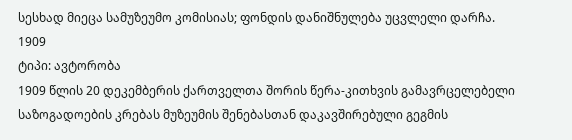სესხად მიეცა სამუზეუმო კომისიას; ფონდის დანიშნულება უცვლელი დარჩა.
1909
ტიპი: ავტორობა
1909 წლის 20 დეკემბერის ქართველთა შორის წერა-კითხვის გამავრცელებელი საზოგადოების კრებას მუზეუმის შენებასთან დაკავშირებული გეგმის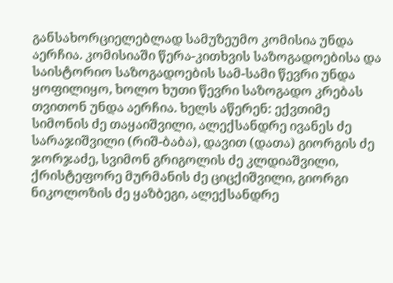განსახორციელებლად სამუზეუმო კომისია უნდა აერჩია. კომისიაში წერა-კითხვის საზოგადოებისა და საისტორიო საზოგადოების სამ-სამი წევრი უნდა ყოფილიყო, ხოლო ხუთი წევრი საზოგადო კრებას თვითონ უნდა აერჩია. ხელს აწერენ: ექვთიმე სიმონის ძე თაყაიშვილი, ალექსანდრე ივანეს ძე სარაჯიშვილი (რიშ-ბაბა), დავით (დათა) გიორგის ძე ჯორჯაძე, სვიმონ გრიგოლის ძე კლდიაშვილი, ქრისტეფორე მურმანის ძე ციცქიშვილი, გიორგი ნიკოლოზის ძე ყაზბეგი, ალექსანდრე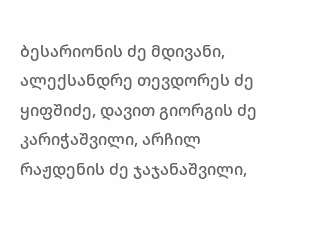ბესარიონის ძე მდივანი, ალექსანდრე თევდორეს ძე ყიფშიძე, დავით გიორგის ძე კარიჭაშვილი, არჩილ რაჟდენის ძე ჯაჯანაშვილი,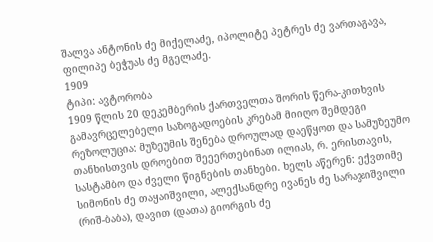შალვა ანტონის ძე მიქელაძე, იპოლიტე პეტრეს ძე ვართაგავა, ფილიპე ბეჭუას ძე მგელაძე.
1909
ტიპი: ავტორობა
1909 წლის 20 დეკემბერის ქართველთა შორის წერა-კითხვის გამავრცელებელი საზოგადოების კრებამ მიიღო შემდეგი რეზოლუცია: მუზეუმის შენება დროულად დაეწყოთ და სამუზეუმო თანხისთვის დროებით შეეერთებინათ ილიას, რ. ერისთავის, სასტამბო და ძველი წიგნების თანხები. ხელს აწერენ: ექვთიმე სიმონის ძე თაყაიშვილი, ალექსანდრე ივანეს ძე სარაჯიშვილი (რიშ-ბაბა), დავით (დათა) გიორგის ძე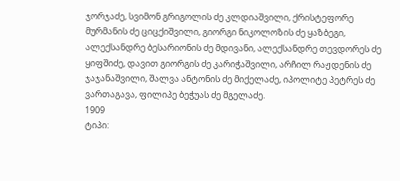ჯორჯაძე, სვიმონ გრიგოლის ძე კლდიაშვილი, ქრისტეფორე მურმანის ძე ციცქიშვილი, გიორგი ნიკოლოზის ძე ყაზბეგი, ალექსანდრე ბესარიონის ძე მდივანი, ალექსანდრე თევდორეს ძე ყიფშიძე, დავით გიორგის ძე კარიჭაშვილი, არჩილ რაჟდენის ძე ჯაჯანაშვილი, შალვა ანტონის ძე მიქელაძე, იპოლიტე პეტრეს ძე ვართაგავა, ფილიპე ბეჭუას ძე მგელაძე.
1909
ტიპი: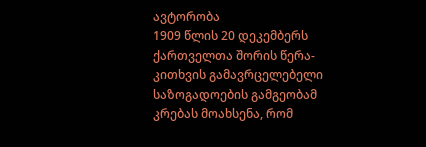ავტორობა
1909 წლის 20 დეკემბერს ქართველთა შორის წერა-კითხვის გამავრცელებელი საზოგადოების გამგეობამ კრებას მოახსენა, რომ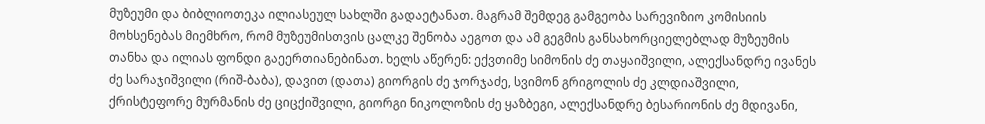მუზეუმი და ბიბლიოთეკა ილიასეულ სახლში გადაეტანათ. მაგრამ შემდეგ გამგეობა სარევიზიო კომისიის მოხსენებას მიემხრო, რომ მუზეუმისთვის ცალკე შენობა აეგოთ და ამ გეგმის განსახორციელებლად მუზეუმის თანხა და ილიას ფონდი გაეერთიანებინათ. ხელს აწერენ: ექვთიმე სიმონის ძე თაყაიშვილი, ალექსანდრე ივანეს ძე სარაჯიშვილი (რიშ-ბაბა), დავით (დათა) გიორგის ძე ჯორჯაძე, სვიმონ გრიგოლის ძე კლდიაშვილი, ქრისტეფორე მურმანის ძე ციცქიშვილი, გიორგი ნიკოლოზის ძე ყაზბეგი, ალექსანდრე ბესარიონის ძე მდივანი,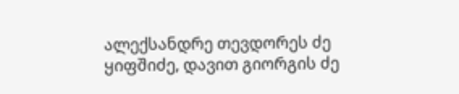ალექსანდრე თევდორეს ძე ყიფშიძე, დავით გიორგის ძე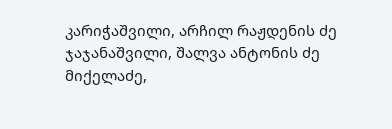კარიჭაშვილი, არჩილ რაჟდენის ძე ჯაჯანაშვილი, შალვა ანტონის ძე მიქელაძე,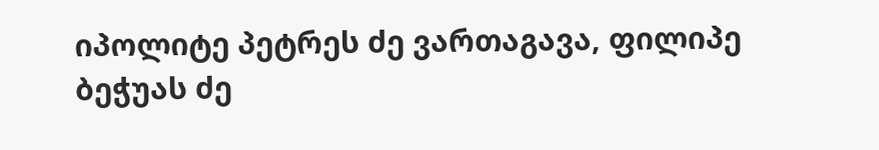იპოლიტე პეტრეს ძე ვართაგავა, ფილიპე ბეჭუას ძე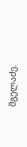მგელაძე.